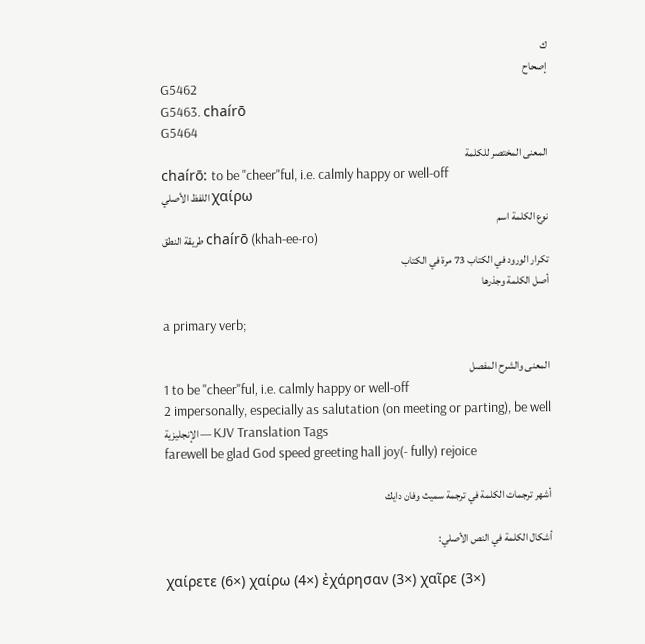ك
إصحاح
G5462
G5463. chaírō
G5464
المعنى المختصر للكلمة
chaírō: to be "cheer"ful, i.e. calmly happy or well-off
اللفظ الأصلي χαίρω
نوع الكلمة اسم
طريقة النطق chaírō (khah-ee-ro)
تكرار الورود في الكتاب 73 مرة في الكتاب
أصل الكلمة وجذرها

a primary verb;

المعنى والشرح المفصل
1 to be "cheer"ful, i.e. calmly happy or well-off
2 impersonally, especially as salutation (on meeting or parting), be well
الإنجليزية — KJV Translation Tags
farewell be glad God speed greeting hall joy(- fully) rejoice

أشهر ترجمات الكلمة في ترجمة سميث وفان دايك

أشكال الكلمة في النص الأصلي:

χαίρετε (6×) χαίρω (4×) ἐχάρησαν (3×) χαῖρε (3×)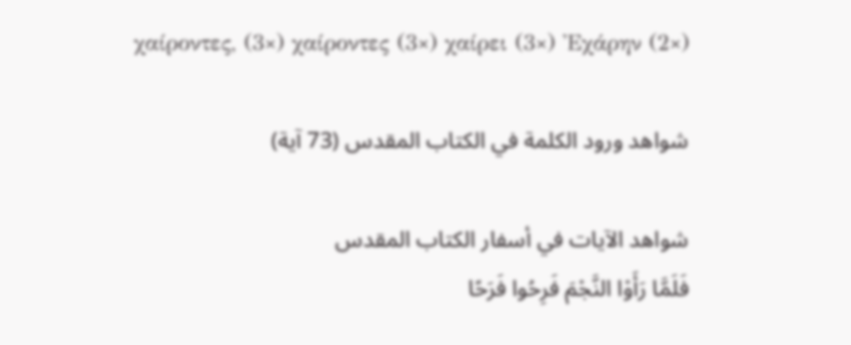χαίροντες, (3×) χαίροντες (3×) χαίρει (3×) Ἐχάρην (2×)

شواهد ورود الكلمة في الكتاب المقدس (73 آية)

شواهد الآيات في أسفار الكتاب المقدس
فَلَمَّا رَأَوْا النَّجْمَ فَرِحُوا فَرَحًا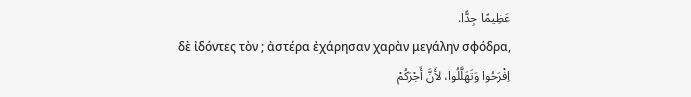عَظِيمًا جِدًّا.
δὲ ἰδόντες τὸν ; ἀστέρα ἐχάρησαν χαρὰν μεγάλην σφόδρα,
اِفْرَحُوا وَتَهَلَّلُوا، لأَنَّ أَجْرَكُمْ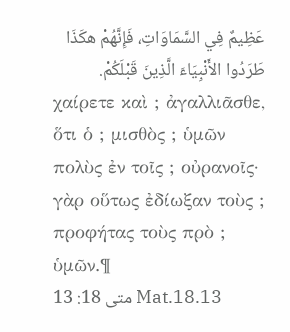عَظِيمٌ فِي السَّمَاوَاتِ، فَإِنَّهُمْ هكَذَا طَرَدُوا الأَنْبِيَاءَ الَّذِينَ قَبْلَكُمْ.
χαίρετε καὶ ; ἀγαλλιᾶσθε, ὅτι ὁ ; μισθὸς ; ὑμῶν πολὺς ἐν τοῖς ; οὐρανοῖς· γὰρ οὕτως ἐδίωξαν τοὺς ; προφήτας τοὺς πρὸ ; ὑμῶν.¶
متى 18: 13 Mat.18.13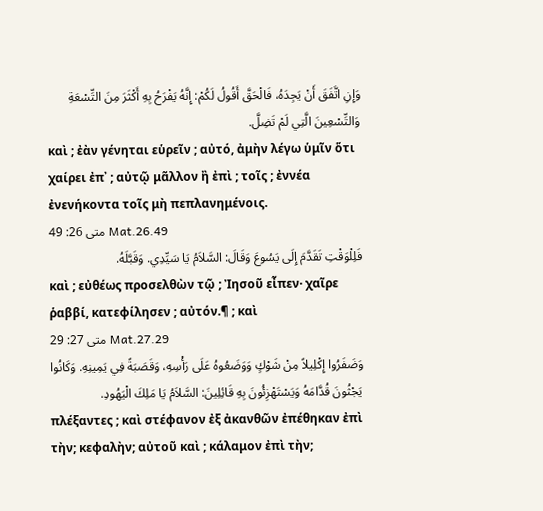وَإِنِ اتَّفَقَ أَنْ يَجِدَهُ، فَالْحَقَّ أَقُولُ لَكُمْ: إِنَّهُ يَفْرَحُ بِهِ أَكْثَرَ مِنَ التِّسْعَةِ وَالتِّسْعِينَ الَّتِي لَمْ تَضِلَّ.
καὶ ; ἐὰν γένηται εὑρεῖν ; αὐτό, ἀμὴν λέγω ὑμῖν ὅτι χαίρει ἐπ᾽ ; αὐτῷ μᾶλλον ἢ ἐπὶ ; τοῖς ; ἐννέα ἐνενήκοντα τοῖς μὴ πεπλανημένοις.
متى 26: 49 Mat.26.49
فَلِلْوَقْتِ تَقَدَّمَ إِلَى يَسُوعَ وَقَالَ: السَّلاَمُ يَا سَيِّدِي. وَقَبَّلَهُ.
καὶ ; εὐθέως προσελθὼν τῷ ; Ἰησοῦ εἶπεν· χαῖρε ῥαββί, κατεφίλησεν ; αὐτόν.¶ ; καὶ
متى 27: 29 Mat.27.29
وَضَفَرُوا إِكْلِيلاً مِنْ شَوْكٍ وَوَضَعُوهُ عَلَى رَأْسِهِ، وَقَصَبَةً فِي يَمِينِهِ. وَكَانُوا يَجْثُونَ قُدَّامَهُ وَيَسْتَهْزِئُونَ بِهِ قَائِلِينَ: السَّلاَمُ يَا مَلِكَ الْيَهُودِ.
πλέξαντες ; καὶ στέφανον ἐξ ἀκανθῶν ἐπέθηκαν ἐπὶ τὴν; κεφαλὴν; αὐτοῦ καὶ ; κάλαμον ἐπὶ τὴν;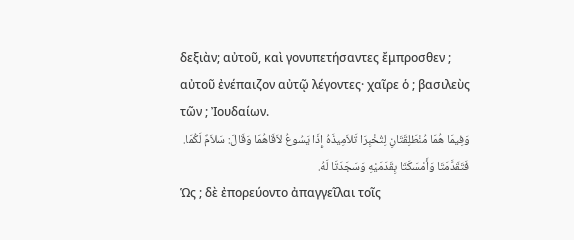δεξιὰν; αὐτοῦ, καὶ γονυπετήσαντες ἔμπροσθεν ; αὐτοῦ ἐνέπαιζον αὐτῷ λέγοντες· χαῖρε ὁ ; βασιλεὺς τῶν ; Ἰουδαίων.
وَفِيمَا هُمَا مُنْطَلِقَتَانِ لِتُخْبِرَا تَلاَمِيذَهُ إِذَا يَسُوعُ لاَقَاهُمَا وَقَالَ: سَلاَمٌ لَكُمَا. فَتَقَدَّمَتَا وَأَمْسَكَتَا بِقَدَمَيْهِ وَسَجَدَتَا لَهُ.
Ὡς ; δὲ ἐπορεύοντο ἀπαγγεῖλαι τοῖς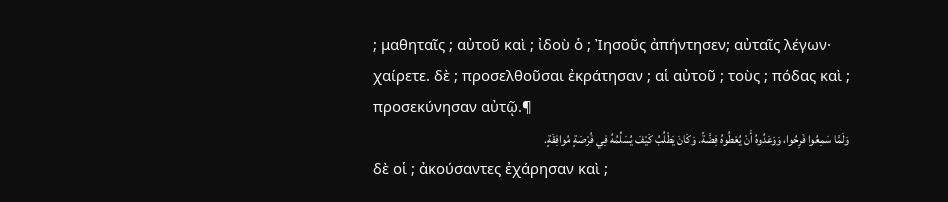; μαθηταῖς ; αὐτοῦ καὶ ; ἰδοὺ ὁ ; Ἰησοῦς ἀπήντησεν; αὐταῖς λέγων· χαίρετε. δὲ ; προσελθοῦσαι ἐκράτησαν ; αἱ αὐτοῦ ; τοὺς ; πόδας καὶ ; προσεκύνησαν αὐτῷ.¶
وَلَمَّا سَمِعُوا فَرِحُوا، وَوَعَدُوهُ أَنْ يُعْطُوهُ فِضَّةً. وَكَانَ يَطْلُبُ كَيْفَ يُسَلِّمُهُ فِي فُرْصَةٍ مُوافِقَةٍ.
δὲ οἱ ; ἀκούσαντες ἐχάρησαν καὶ ;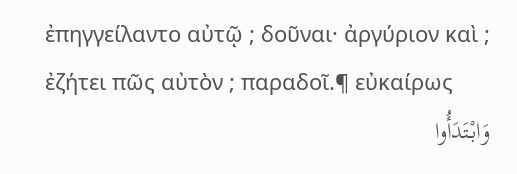ἐπηγγείλαντο αὐτῷ ; δοῦναι· ἀργύριον καὶ ; ἐζήτει πῶς αὐτὸν ; παραδοῖ.¶ εὐκαίρως
وَابْتَدَأُوا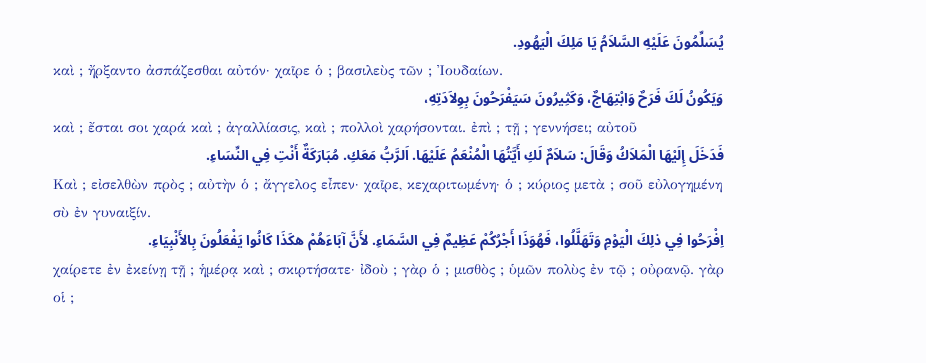يُسَلِّمُونَ عَلَيْهِ السَّلاَمُ يَا مَلِكَ الْيَهُودِ.
καὶ ; ἤρξαντο ἀσπάζεσθαι αὐτόν· χαῖρε ὁ ; βασιλεὺς τῶν ; Ἰουδαίων.
وَيَكُونُ لَكَ فَرَحٌ وَابْتِهَاجٌ، وَكَثِيرُونَ سَيَفْرَحُونَ بِوِلاَدَتِهِ،
καὶ ; ἔσται σοι χαρά καὶ ; ἀγαλλίασις, καὶ ; πολλοὶ χαρήσονται. ἐπὶ ; τῇ ; γεννήσει; αὐτοῦ
فَدَخَلَ إِلَيْهَا الْمَلاَكُ وَقَالَ: سَلاَمٌ لَكِ أَيَّتُهَا الْمُنْعَمُ عَلَيْهَا. اَلرَّبُّ مَعَكِ. مُبَارَكَةٌ أَنْتِ فِي النِّسَاءِ.
Καὶ ; εἰσελθὼν πρὸς ; αὐτὴν ὁ ; ἄγγελος εἶπεν· χαῖρε, κεχαριτωμένη· ὁ ; κύριος μετὰ ; σοῦ εὐλογημένη σὺ ἐν γυναιξίν.
اِفْرَحُوا فِي ذلِكَ الْيَوْمِ وَتَهَلَّلُوا، فَهُوَذَا أَجْرُكُمْ عَظِيمٌ فِي السَّمَاءِ. لأَنَّ آبَاءَهُمْ هكَذَا كَانُوا يَفْعَلُونَ بِالأَنْبِيَاءِ.
χαίρετε ἐν ἐκείνῃ τῇ ; ἡμέρᾳ καὶ ; σκιρτήσατε· ἰδοὺ ; γὰρ ὁ ; μισθὸς ; ὑμῶν πολὺς ἐν τῷ ; οὐρανῷ. γὰρ οἱ ;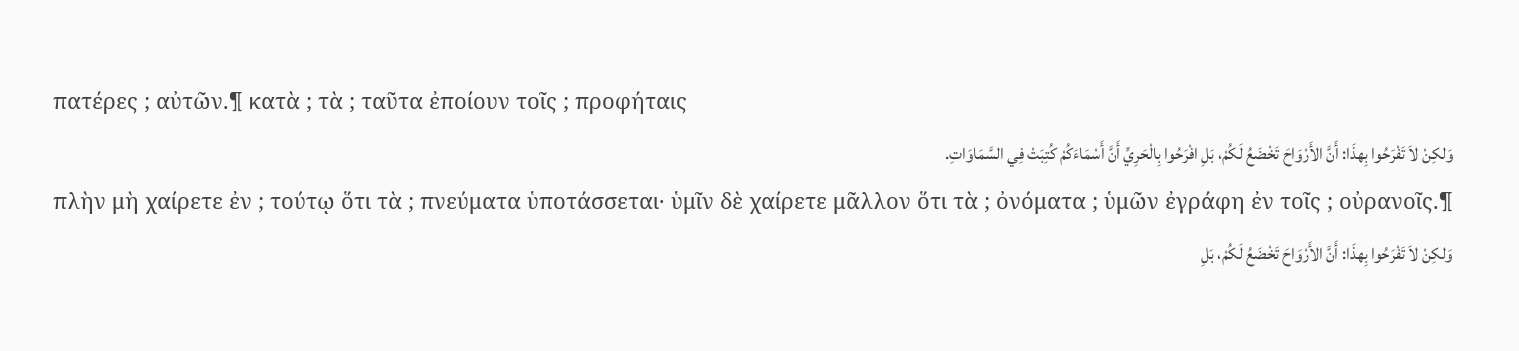πατέρες ; αὐτῶν.¶ κατὰ ; τὰ ; ταῦτα ἐποίουν τοῖς ; προφήταις
وَلكِنْ لاَ تَفْرَحُوا بِهذَا: أَنَّ الأَرْوَاحَ تَخْضَعُ لَكُمْ، بَلِ افْرَحُوا بِالْحَرِيِّ أَنَّ أَسْمَاءَكُمْ كُتِبَتْ فِي السَّمَاوَاتِ.
πλὴν μὴ χαίρετε ἐν ; τούτῳ ὅτι τὰ ; πνεύματα ὑποτάσσεται· ὑμῖν δὲ χαίρετε μᾶλλον ὅτι τὰ ; ὀνόματα ; ὑμῶν ἐγράφη ἐν τοῖς ; οὐρανοῖς.¶
وَلكِنْ لاَ تَفْرَحُوا بِهذَا: أَنَّ الأَرْوَاحَ تَخْضَعُ لَكُمْ، بَلِ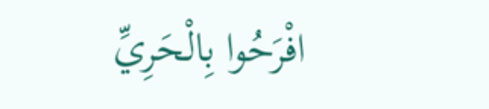افْرَحُوا بِالْحَرِيِّ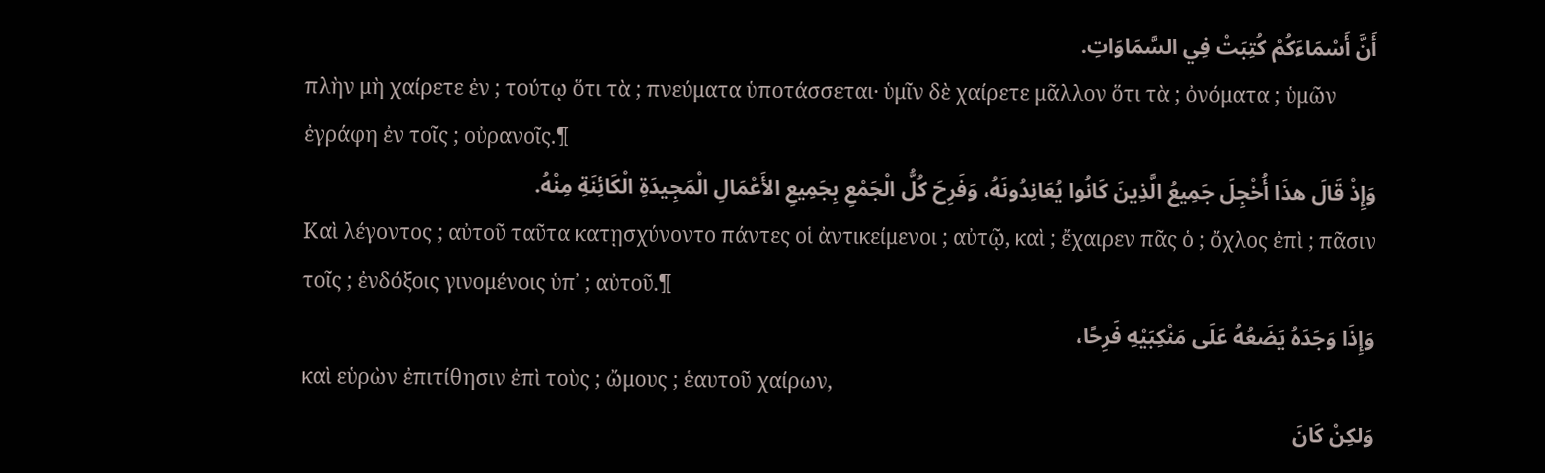أَنَّ أَسْمَاءَكُمْ كُتِبَتْ فِي السَّمَاوَاتِ.
πλὴν μὴ χαίρετε ἐν ; τούτῳ ὅτι τὰ ; πνεύματα ὑποτάσσεται· ὑμῖν δὲ χαίρετε μᾶλλον ὅτι τὰ ; ὀνόματα ; ὑμῶν ἐγράφη ἐν τοῖς ; οὐρανοῖς.¶
وَإِذْ قَالَ هذَا أُخْجِلَ جَمِيعُ الَّذِينَ كَانُوا يُعَانِدُونَهُ، وَفَرِحَ كُلُّ الْجَمْعِ بِجَمِيعِ الأَعْمَالِ الْمَجِيدَةِ الْكَائِنَةِ مِنْهُ.
Καὶ λέγοντος ; αὐτοῦ ταῦτα κατῃσχύνοντο πάντες οἱ ἀντικείμενοι ; αὐτῷ, καὶ ; ἔχαιρεν πᾶς ὁ ; ὄχλος ἐπὶ ; πᾶσιν τοῖς ; ἐνδόξοις γινομένοις ὑπ᾽ ; αὐτοῦ.¶
وَإِذَا وَجَدَهُ يَضَعُهُ عَلَى مَنْكِبَيْهِ فَرِحًا،
καὶ εὑρὼν ἐπιτίθησιν ἐπὶ τοὺς ; ὤμους ; ἑαυτοῦ χαίρων,
وَلكِنْ كَانَ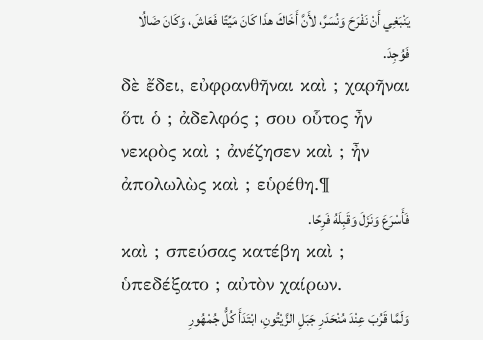يَنْبَغِي أَنْ نَفْرَحَ وَنُسَرَّ، لأَنَّ أَخَاكَ هذَا كَانَ مَيِّتًا فَعَاشَ، وَكَانَ ضَالُا فَوُجِدَ.
δὲ ἔδει, εὐφρανθῆναι καὶ ; χαρῆναι ὅτι ὁ ; ἀδελφός ; σου οὗτος ἦν νεκρὸς καὶ ; ἀνέζησεν καὶ ; ἦν ἀπολωλὼς καὶ ; εὑρέθη.¶
فَأَسْرَعَ وَنَزَلَ وَقَبِلَهُ فَرِحًا.
καὶ ; σπεύσας κατέβη καὶ ; ὑπεδέξατο ; αὐτὸν χαίρων.
وَلَمَّا قَرُبَ عِنْدَ مُنْحَدَرِ جَبَلِ الزَّيْتُونِ، ابْتَدَأَ كُلُّ جُمْهُورِ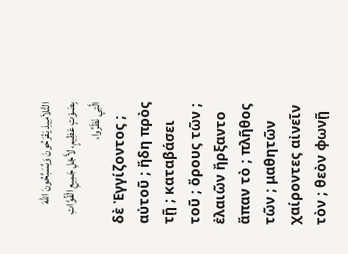التَّلاَمِيذِ يَفْرَحُونَ وَيُسَبِّحُونَ اللهَ بِصَوْتٍ عَظِيمٍ، لأَجْلِ جَمِيعِ الْقُوَّاتِ الَّتِي نَظَرُوا،
δὲ Ἐγγίζοντος ; αὐτοῦ ; ἤδη πρὸς τῇ ; καταβάσει τοῦ ; ὄρους τῶν ; ἐλαιῶν ἤρξαντο ἅπαν τὸ ; πλῆθος τῶν ; μαθητῶν χαίροντες αἰνεῖν τὸν ; θεὸν φωνῇ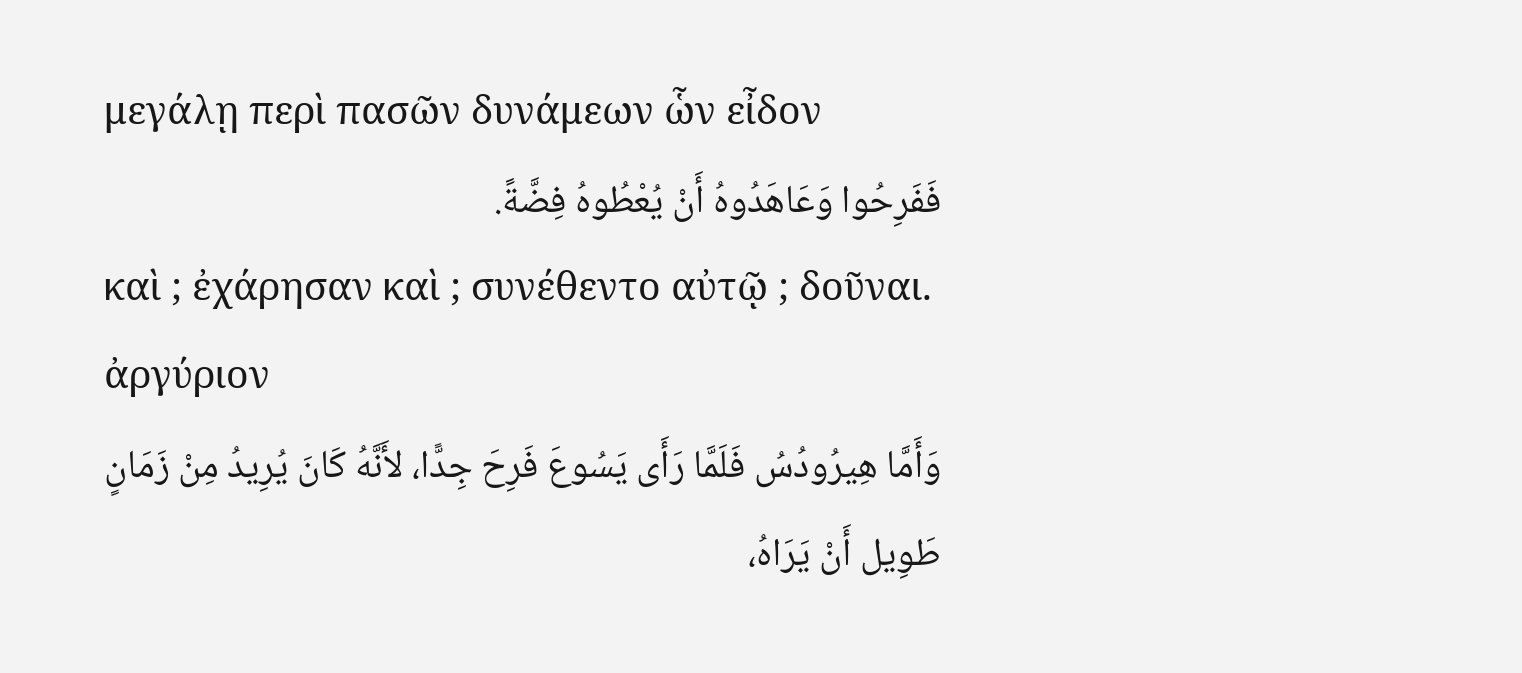μεγάλῃ περὶ πασῶν δυνάμεων ὧν εἶδον
فَفَرِحُوا وَعَاهَدُوهُ أَنْ يُعْطُوهُ فِضَّةً.
καὶ ; ἐχάρησαν καὶ ; συνέθεντο αὐτῷ ; δοῦναι. ἀργύριον
وَأَمَّا هِيرُودُسُ فَلَمَّا رَأَى يَسُوعَ فَرِحَ جِدًّا، لأَنَّهُ كَانَ يُرِيدُ مِنْ زَمَانٍ طَوِيل أَنْ يَرَاهُ،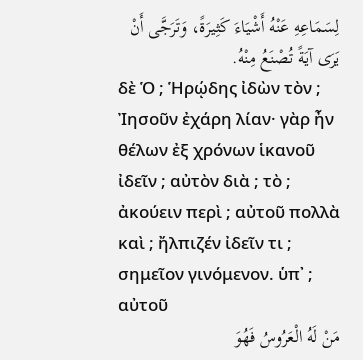لِسَمَاعِهِ عَنْهُ أَشْيَاءَ كَثِيرَةً، وَتَرَجَّى أَنْ يَرَى آيَةً تُصْنَعُ مِنْهُ.
δὲ Ὁ ; Ἡρῴδης ἰδὼν τὸν ; Ἰησοῦν ἐχάρη λίαν· γὰρ ἦν θέλων ἐξ χρόνων ἱκανοῦ ἰδεῖν ; αὐτὸν διὰ ; τὸ ; ἀκούειν περὶ ; αὐτοῦ πολλὰ καὶ ; ἤλπιζέν ἰδεῖν τι ; σημεῖον γινόμενον. ὑπ᾽ ; αὐτοῦ
مَنْ لَهُ الْعَرُوسُ فَهُوَ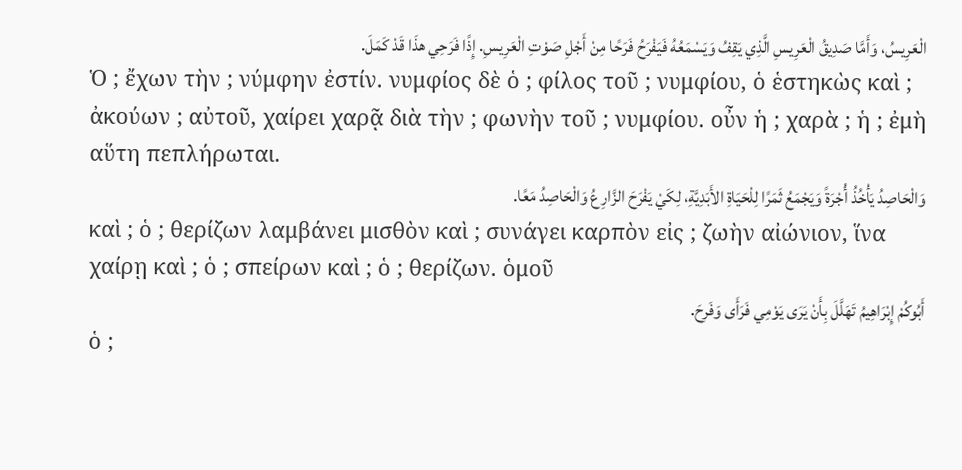الْعَرِيسُ، وَأَمَّا صَدِيقُ الْعَرِيسِ الَّذِي يَقِفُ وَيَسْمَعُهُ فَيَفْرَحُ فَرَحًا مِنْ أَجْلِ صَوْتِ الْعَرِيسِ. إِذًا فَرَحِي هذَا قَدْ كَمَلَ.
Ὁ ; ἔχων τὴν ; νύμφην ἐστίν. νυμφίος δὲ ὁ ; φίλος τοῦ ; νυμφίου, ὁ ἑστηκὼς καὶ ; ἀκούων ; αὐτοῦ, χαίρει χαρᾷ διὰ τὴν ; φωνὴν τοῦ ; νυμφίου. οὖν ἡ ; χαρὰ ; ἡ ; ἐμὴ αὕτη πεπλήρωται.
وَالْحَاصِدُ يَأْخُذُ أُجْرَةً وَيَجْمَعُ ثَمَرًا لِلْحَيَاةِ الأَبَدِيَّةِ، لِكَيْ يَفْرَحَ الزَّارِعُ وَالْحَاصِدُ مَعًا.
καὶ ; ὁ ; θερίζων λαμβάνει μισθὸν καὶ ; συνάγει καρπὸν εἰς ; ζωὴν αἰώνιον, ἵνα χαίρῃ καὶ ; ὁ ; σπείρων καὶ ; ὁ ; θερίζων. ὁμοῦ
أَبُوكُمْ إِبْرَاهِيمُ تَهَلَّلَ بِأَنْ يَرَى يَوْمِي فَرَأَى وَفَرِحَ.
ὁ ;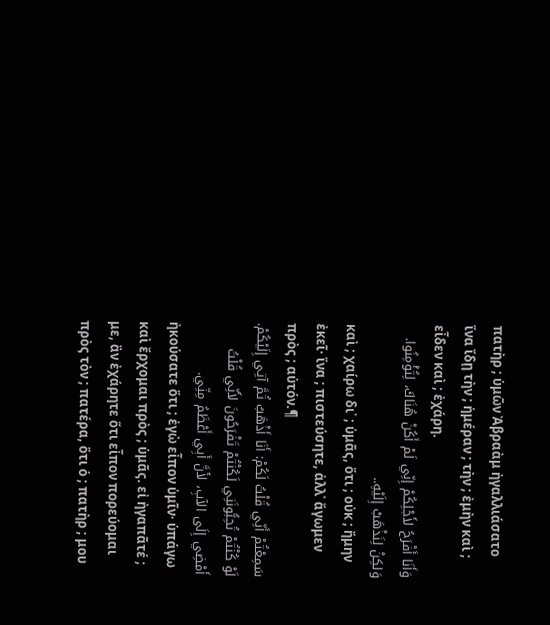πατὴρ ; ὑμῶν Ἀβραὰμ ἠγαλλιάσατο ἵνα ἴδῃ τὴν ; ἡμέραν ; τὴν ; ἐμὴν καὶ ; εἶδεν καὶ ; ἐχάρη.
وَأَنَا أَفْرَحُ لأَجْلِكُمْ إِنِّي لَمْ أَكُنْ هُنَاكَ، لِتُؤْمِنُوا. وَلكِنْ لِنَذْهَبْ إِلَيْهِ..
καὶ ; χαίρω δι᾽ ; ὑμᾶς, ὅτι ; οὐκ ; ἤμην ἐκεῖ· ἵνα ; πιστεύσητε, ἀλλ᾽ ἄγωμεν πρὸς ; αὐτόν.¶
سَمِعْتُمْ أَنِّي قُلْتُ لَكُمْ: أَنَا أَذْهَبُ ثُمَّ آتِي إِلَيْكُمْ. لَوْ كُنْتُمْ تُحِبُّونَنِي لَكُنْتُمْ تَفْرَحُونَ لأَنِّي قُلْتُ أَمْضِي إِلَى الآبِ، لأَنَّ أَبِي أَعْظَمُ مِنِّي.
ἠκούσατε ὅτι ; ἐγὼ εἶπον ὑμῖν· ὑπάγω καὶ ἔρχομαι πρὸς ; ὑμᾶς. εἰ ἠγαπᾶτέ ; με, ἂν ἐχάρητε ὅτι εἶπον πορεύομαι πρὸς τὸν ; πατέρα, ὅτι ὁ ; πατὴρ ; μου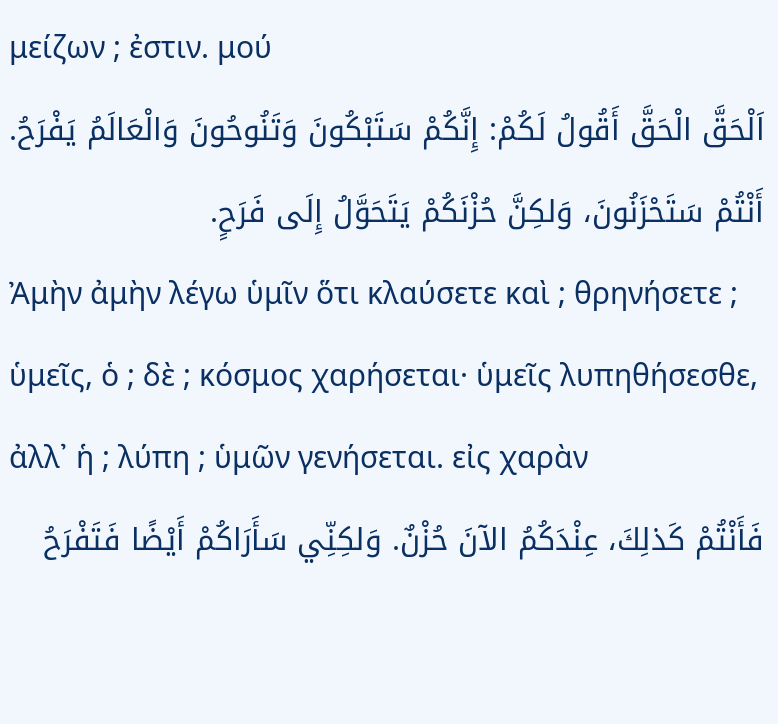μείζων ; ἐστιν. μού
اَلْحَقَّ الْحَقَّ أَقُولُ لَكُمْ: إِنَّكُمْ سَتَبْكُونَ وَتَنُوحُونَ وَالْعَالَمُ يَفْرَحُ. أَنْتُمْ سَتَحْزَنُونَ، وَلكِنَّ حُزْنَكُمْ يَتَحَوَّلُ إِلَى فَرَحٍ.
Ἀμὴν ἀμὴν λέγω ὑμῖν ὅτι κλαύσετε καὶ ; θρηνήσετε ; ὑμεῖς, ὁ ; δὲ ; κόσμος χαρήσεται· ὑμεῖς λυπηθήσεσθε, ἀλλ᾽ ἡ ; λύπη ; ὑμῶν γενήσεται. εἰς χαρὰν
فَأَنْتُمْ كَذلِكَ، عِنْدَكُمُ الآنَ حُزْنٌ. وَلكِنِّي سَأَرَاكُمْ أَيْضًا فَتَفْرَحُ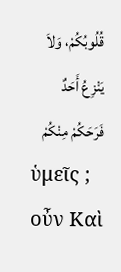قُلُوبُكُمْ، وَلاَ يَنْزِعُ أَحَدٌ فَرَحَكُمْ مِنْكُمْ
ὑμεῖς ; οὖν Καὶ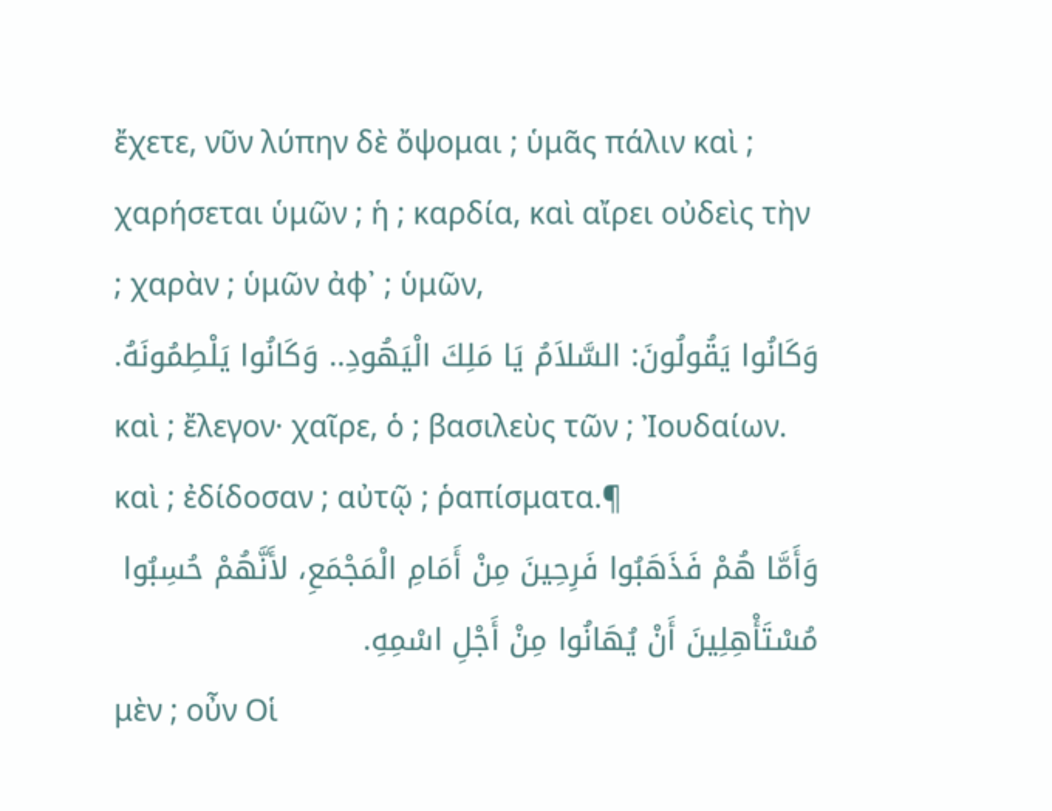ἔχετε, νῦν λύπην δὲ ὄψομαι ; ὑμᾶς πάλιν καὶ ; χαρήσεται ὑμῶν ; ἡ ; καρδία, καὶ αἴρει οὐδεὶς τὴν ; χαρὰν ; ὑμῶν ἀφ᾽ ; ὑμῶν,
وَكَانُوا يَقُولُونَ: السَّلاَمُ يَا مَلِكَ الْيَهُودِ.. وَكَانُوا يَلْطِمُونَهُ.
καὶ ; ἔλεγον· χαῖρε, ὁ ; βασιλεὺς τῶν ; Ἰουδαίων. καὶ ; ἐδίδοσαν ; αὐτῷ ; ῥαπίσματα.¶
وَأَمَّا هُمْ فَذَهَبُوا فَرِحِينَ مِنْ أَمَامِ الْمَجْمَعِ، لأَنَّهُمْ حُسِبُوا مُسْتَأْهِلِينَ أَنْ يُهَانُوا مِنْ أَجْلِ اسْمِهِ.
μὲν ; οὖν Οἱ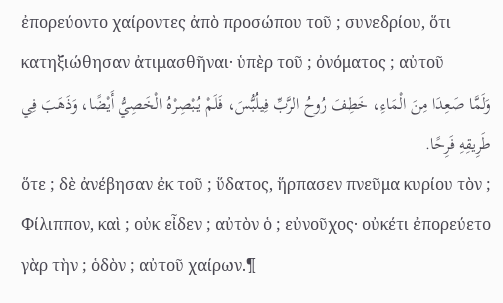ἐπορεύοντο χαίροντες ἀπὸ προσώπου τοῦ ; συνεδρίου, ὅτι κατηξιώθησαν ἀτιμασθῆναι· ὑπὲρ τοῦ ; ὀνόματος ; αὐτοῦ
وَلَمَّا صَعِدَا مِنَ الْمَاءِ، خَطِفَ رُوحُ الرَّبِّ فِيلُبُّسَ، فَلَمْ يُبْصِرْهُ الْخَصِيُّ أَيْضًا، وَذَهَبَ فِي طَرِيقِهِ فَرِحًا.
ὅτε ; δὲ ἀνέβησαν ἐκ τοῦ ; ὕδατος, ἥρπασεν πνεῦμα κυρίου τὸν ; Φίλιππον, καὶ ; οὐκ εἶδεν ; αὐτὸν ὁ ; εὐνοῦχος· οὐκέτι ἐπορεύετο γὰρ τὴν ; ὁδὸν ; αὐτοῦ χαίρων.¶